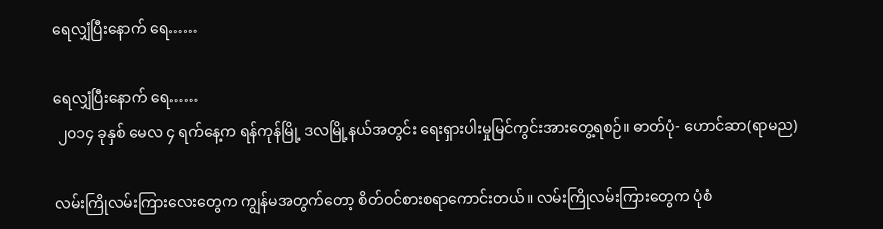ရေလျှံပြီးနောက် ရေ……

ရေလျှံပြီးနောက် ရေ……
 ၂၀၁၄ ခုနှစ် မေလ ၄ ရက်နေ့က ရန်ကုန်မြို့ ဒလမြို့နယ်အတွင်း ရေးရှားပါးမှုမြင်ကွင်းအားတွေ့ရစဉ်။ ဓာတ်ပုံ- ဟောင်ဆာ(ရာမည)

လမ်းကြိုလမ်းကြားလေးတွေက ကျွန်မအတွက်တော့ စိတ်ဝင်စားစရာကောင်းတယ်။ လမ်းကြိုလမ်းကြားတွေက ပုံစံ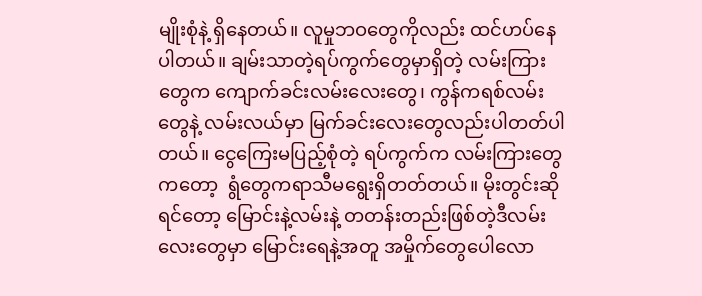မျိုးစုံနဲ့ ရှိနေတယ်။ လူမှုဘဝတွေကိုလည်း ထင်ဟပ်နေပါတယ်။ ချမ်းသာတဲ့ရပ်ကွက်တွေမှာရှိတဲ့ လမ်းကြားတွေက ကျောက်ခင်းလမ်းလေးတွေ၊ ကွန်ကရစ်လမ်းတွေနဲ့ လမ်းလယ်မှာ မြက်ခင်းလေးတွေလည်းပါတတ်ပါတယ်။ ငွေကြေးမပြည့်စုံတဲ့ ရပ်ကွက်က လမ်းကြားတွေကတော့  ရွံတွေကရာသီမရွေးရှိတတ်တယ်။ မိုးတွင်းဆိုရင်တော့ မြောင်းနဲ့လမ်းနဲ့ တတန်းတည်းဖြစ်တဲ့ဒီလမ်းလေးတွေမှာ မြောင်းရေနဲ့အတူ အမှိုက်တွေပေါလော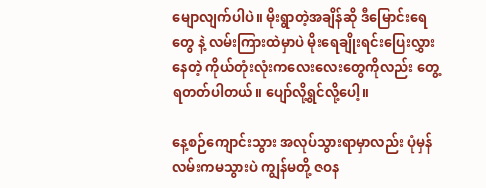မျောလျက်ပါပဲ။ မိုးရွာတဲ့အချိန်ဆို ဒီမြောင်းရေတွေ နဲ့ လမ်းကြားထဲမှာပဲ မိုးရေချိုးရင်းပြေးလွှားနေတဲ့ ကိုယ်တုံးလုံးကလေးလေးတွေကိုလည်း တွေ့ရတတ်ပါတယ်။ ပျော်လို့ရွင်လို့ပေါ့။

နေ့စဉ်ကျောင်းသွား အလုပ်သွားရာမှာလည်း ပုံမှန်လမ်းကမသွားပဲ ကျွန်မတို့ ဇဝန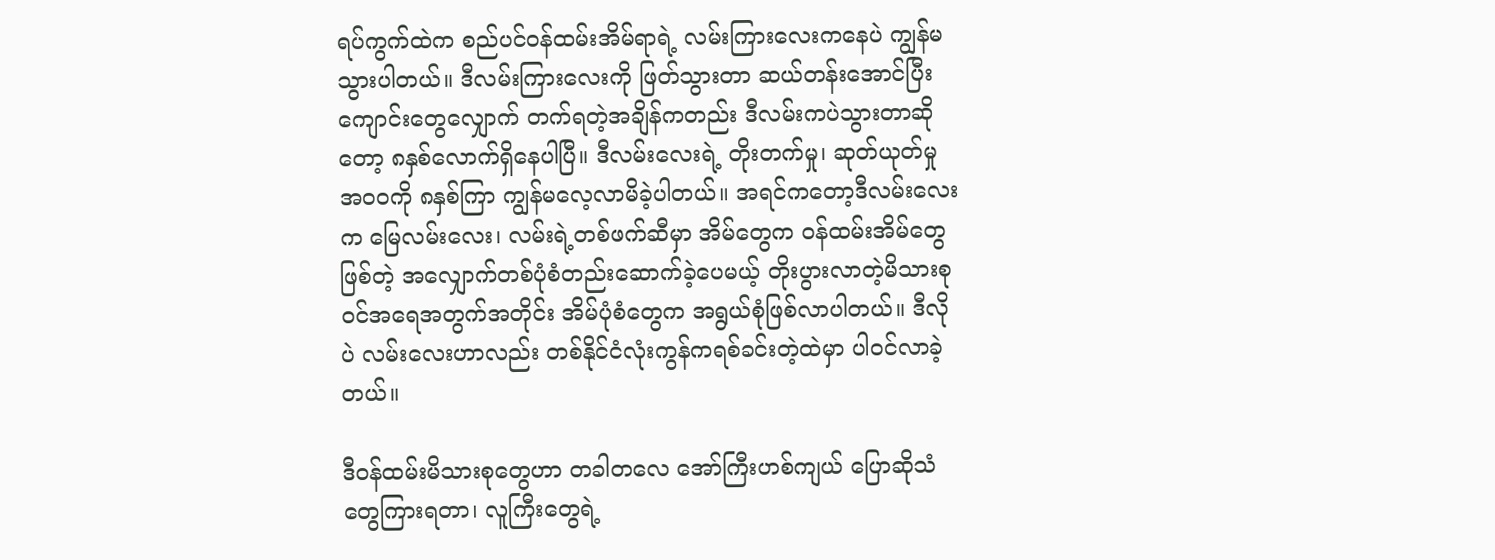ရပ်ကွက်ထဲက စည်ပင်ဝန်ထမ်းအိမ်ရာရဲ့ လမ်းကြားလေးကနေပဲ ကျွန်မသွားပါတယ်။ ဒီလမ်းကြားလေးကို ဖြတ်သွားတာ ဆယ်တန်းအောင်ပြီး ကျောင်းတွေလျှောက် တက်ရတဲ့အချိန်ကတည်း ဒီလမ်းကပဲသွားတာဆိုတော့ ၈နှစ်လောက်ရှိနေပါပြီ။ ဒီလမ်းလေးရဲ့ တိုးတက်မှု၊ ဆုတ်ယုတ်မှု အဝဝကို ၈နှစ်ကြာ ကျွန်မလေ့လာမိခဲ့ပါတယ်။ အရင်ကတော့ဒီလမ်းလေးက မြေလမ်းလေး၊ လမ်းရဲ့တစ်ဖက်ဆီမှာ အိမ်တွေက ဝန်ထမ်းအိမ်တွေဖြစ်တဲ့ အလျှောက်တစ်ပုံစံတည်းဆောက်ခဲ့ပေမယ့် တိုးပွားလာတဲ့မိသားစုဝင်အရေအတွက်အတိုင်း အိမ်ပုံစံတွေက အရွယ်စုံဖြစ်လာပါတယ်။ ဒီလိုပဲ လမ်းလေးဟာလည်း တစ်နိုင်ငံလုံးကွန်ကရစ်ခင်းတဲ့ထဲမှာ ပါဝင်လာခဲ့တယ်။

ဒီဝန်ထမ်းမိသားစုတွေဟာ တခါတလေ အော်ကြီးဟစ်ကျယ် ပြောဆိုသံတွေကြားရတာ၊ လူကြီးတွေရဲ့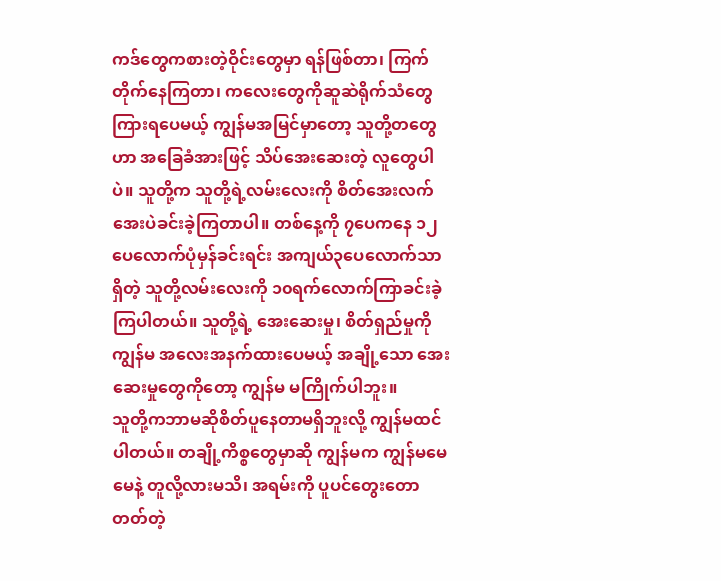ကဒ်တွေကစားတဲ့ဝိုင်းတွေမှာ ရန်ဖြစ်တာ၊ ကြက်တိုက်နေကြတာ၊ ကလေးတွေကိုဆူဆဲရိုက်သံတွေကြားရပေမယ့် ကျွန်မအမြင်မှာတော့ သူတို့တတွေဟာ အခြေခံအားဖြင့် သိပ်အေးဆေးတဲ့ လူတွေပါပဲ။ သူတို့က သူတို့ရဲ့လမ်းလေးကို စိတ်အေးလက်အေးပဲခင်းခဲ့ကြတာပါ။ တစ်နေ့ကို ၇ပေကနေ ၁၂ပေလောက်ပုံမှန်ခင်းရင်း အကျယ်၃ပေလောက်သာရှိတဲ့ သူတို့လမ်းလေးကို ၁၀ရက်လောက်ကြာခင်းခဲ့ကြပါတယ်။ သူတို့ရဲ့ အေးဆေးမှု၊ စိတ်ရှည်မှုကို ကျွန်မ အလေးအနက်ထားပေမယ့် အချို့သော အေးဆေးမှုတွေကိုတော့ ကျွန်မ မကြိုက်ပါဘူး။
သူတို့ကဘာမဆိုစိတ်ပူနေတာမရှိဘူးလို့ ကျွန်မထင်ပါတယ်။ တချို့ကိစ္စတွေမှာဆို ကျွန်မက ကျွန်မမေမေနဲ့ တူလို့လားမသိ၊ အရမ်းကို ပူပင်တွေးတောတတ်တဲ့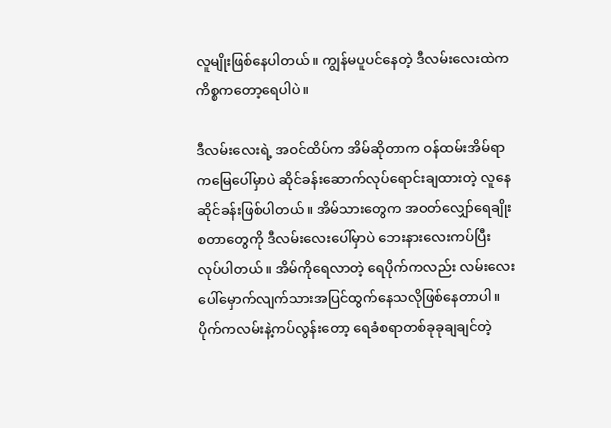လူမျိုးဖြစ်နေပါတယ်။ ကျွန်မပူပင်နေတဲ့ ဒီလမ်းလေးထဲက ကိစ္စကတော့ရေပါပဲ။

ဒီလမ်းလေးရဲ့ အဝင်ထိပ်က အိမ်ဆိုတာက ဝန်ထမ်းအိမ်ရာကမြေပေါ်မှာပဲ ဆိုင်ခန်းဆောက်လုပ်ရောင်းချထားတဲ့ လူနေဆိုင်ခန်းဖြစ်ပါတယ်။ အိမ်သားတွေက အဝတ်လျှော်ရေချိုးစတာတွေကို ဒီလမ်းလေးပေါ်မှာပဲ ဘေးနားလေးကပ်ပြီး လုပ်ပါတယ်။ အိမ်ကိုရေလာတဲ့ ရေပိုက်ကလည်း လမ်းလေးပေါ်မှောက်လျက်သားအပြင်ထွက်နေသလိုဖြစ်နေတာပါ။ ပိုက်ကလမ်းနဲ့ကပ်လွန်းတော့ ရေခံစရာတစ်ခုခုချချင်တဲ့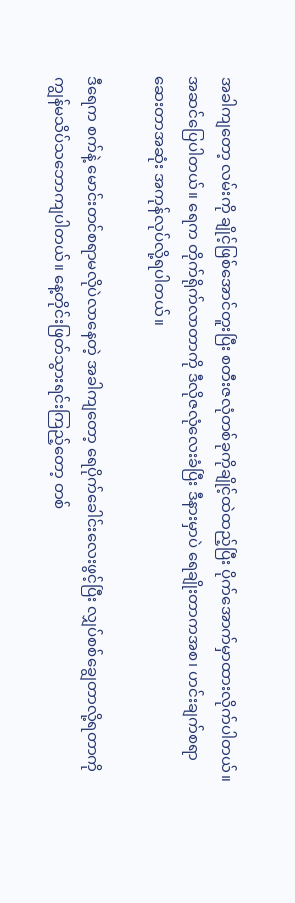အခါကျတော့ လမ်းကို ချိုင့်ဖြစ်အောင်တူးပြီး စတီးဇလုံတစ်ခုကိုချိုင့်ထဲထည့်ပြီး ပိုက်အောက်မှာထားလိုက်ပါတယ်။ အဆင်ပြေပါတယ်။ ရေက တိုက်ရိုက်လာတာကို ဒီလိုဇလုံလေးခံပြီး ဒီနားမှာပဲ ရေချိုးတာကအစ၊ ဟင်းချက်စရာဆေးတာအဆုံး အကုန်လုပ်လို့ရပါတယ်။

ဒီရေက စက်နဲ့ မောင်းတင်စရာမလိုပဲလာနေတဲ့ အခါကျတော့ ရေပိုက်ခေါင်းလေးဖွင့်ပြီး လျှပ်စစ်ချွေတာလို့ရတာကို ကျွန်မသိပ်သဘောကျပါတယ်။ နေ့တိုင်းဖြတ်သွားရင်းကြည့်တော့ တစ်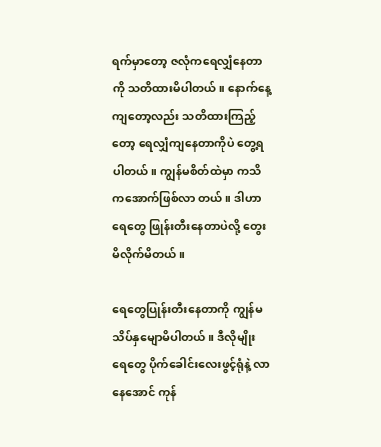ရက်မှာတော့ ဇလုံကရေလျှံနေတာကို သတိထားမိပါတယ်။ နောက်နေ့ကျတော့လည်း သတိထားကြည့်တော့ ရေလျှံကျနေတာကိုပဲ တွေ့ရပါတယ်။ ကျွန်မစိတ်ထဲမှာ ကသိကအောက်ဖြစ်လာ တယ်။ ဒါဟာ ရေတွေ ဖြုန်းတီးနေတာပဲလို့ တွေးမိလိုက်မိတယ်။

ရေတွေပြုန်းတီးနေတာကို ကျွန်မသိပ်နှမျောမိပါတယ်။ ဒီလိုမျိုး ရေတွေ ပိုက်ခေါင်းလေးဖွင့်ရုံနဲ့ လာနေအောင် ကုန်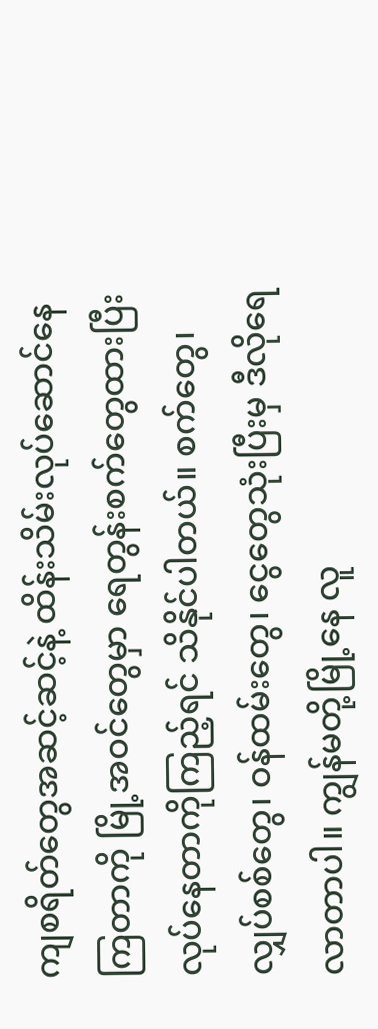ကျစရိတ်တွေအဆင့်ဆင့်နဲ့ ထိန်းသိမ်းလုပ်ဆောင်နေကြတာကို မြို့အဝင်တွေမှာ ရေတွန်းစက်တွေထားပြီး လုပ်နေတာကိုကြည့်ရင် သိနိုင်ပါတယ်။ စက်တွေ၊ လျှပ်စစ်တွေ၊ ဝန်ထမ်းတွေ၊ ငွေတွေသုံးပြီးမှ ဒီလိုရေလာတာပါ။ ကျွန်မတို့မြို့နေ လူ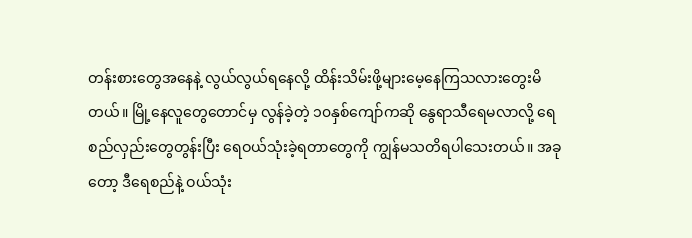တန်းစားတွေအနေနဲ့ လွယ်လွယ်ရနေလို့ ထိန်းသိမ်းဖို့များမေ့နေကြသလားတွေးမိတယ်။ မြို့နေလူတွေတောင်မှ လွန်ခဲ့တဲ့ ၁၀နှစ်ကျော်ကဆို နွေရာသီရေမလာလို့ ရေစည်လှည်းတွေတွန်းပြီး ရေဝယ်သုံးခဲ့ရတာတွေကို ကျွန်မသတိရပါသေးတယ်။ အခုတော့ ဒီရေစည်နဲ့ ဝယ်သုံး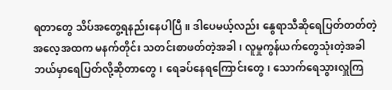ရတာတွေ သိပ်အတွေ့ရနည်းနေပါပြီ။ ဒါပေမယ့်လည်း နွေရာသီဆိုရေပြတ်တတ်တဲ့ အလေ့အထက မနက်တိုင်း သတင်းစာဖတ်တဲ့အခါ ၊ လူမှုကွန်ယက်တွေသုံးတဲ့အခါ ဘယ်မှာရေပြတ်လို့ဆိုတာတွေ၊ ရေခပ်နေရကြောင်းတွေ၊ သောက်ရေသွားလှူကြ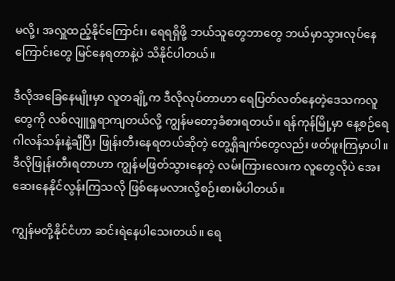မလို့၊ အလှူထည့်နိုင်ကြောင်း၊ ရေရရှိဖို့ ဘယ်သူတွေဘာတွေ ဘယ်မှာသွားလုပ်နေကြောင်းတွေ မြင်နေရတာနဲ့ပဲ သိနိုင်ပါတယ်။

ဒီလိုအခြေနေမျိုးမှာ လူတချို့က ဒီလိုလုပ်တာဟာ ရေပြတ်လတ်နေတဲ့ဒေသကလူတွေကို လစ်လျူရှုရာကျတယ်လို့ ကျွန်မတော့ခံစားရတယ်။ ရန်ကုန်မြို့မှာ နေ့စဉ်ရေဂါလန်သန်းနဲ့ချီပြီး ဖြုန်းတီးနေရတယ်ဆိုတဲ့ တွေ့ရှိချက်တွေလည်း ဖတ်ဖူးကြမှာပါ။ ဒီလိုဖြုန်းတီးရတာဟာ ကျွန်မဖြတ်သွားနေတဲ့ လမ်းကြားလေးက လူတွေလိုပဲ အေးဆေးနေနိုင်လွန်းကြသလို ဖြစ်နေမလားလို့စဉ်းစားမိပါတယ်။

ကျွန်မတို့နိုင်ငံဟာ ဆင်းရဲနေပါသေးတယ်။ ရေ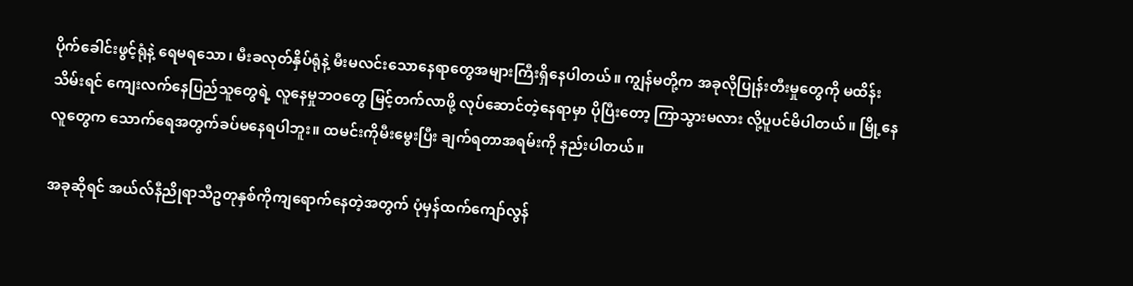ပိုက်ခေါင်းဖွင့်ရုံနဲ့ ရေမရသော၊ မီးခလုတ်နှိပ်ရုံနဲ့ မီးမလင်းသောနေရာတွေအများကြီးရှိနေပါတယ်။ ကျွန်မတို့က အခုလိုပြုန်းတီးမှုတွေကို မထိန်းသိမ်းရင် ကျေးလက်နေပြည်သူတွေရဲ့ လူနေမှုဘဝတွေ မြင့်တက်လာဖို့ လုပ်ဆောင်တဲ့နေရာမှာ ပိုပြီးတော့ ကြာသွားမလား လို့ပူပင်မိပါတယ်။ မြို့နေလူတွေက သောက်ရေအတွက်ခပ်မနေရပါဘူး။ ထမင်းကိုမီးမွေးပြီး ချက်ရတာအရမ်းကို နည်းပါတယ်။

အခုဆိုရင် အယ်လ်နီညိုရာသီဥတုနှစ်ကိုကျရောက်နေတဲ့အတွက် ပုံမှန်ထက်ကျော်လွန်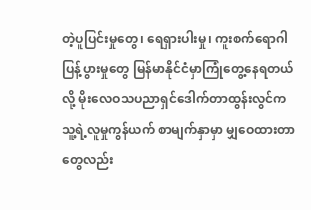တဲ့ပူပြင်းမှုတွေ၊ ရေရှားပါးမှု၊ ကူးစက်ရောဂါပြန့်ပွားမှုတွေ မြန်မာနိုင်ငံမှာကြုံတွေ့နေရတယ်လို့ မိုးလေဝသပညာရှင်ဒေါက်တာထွန်းလွင်က သူ့ရဲ့လူမှုကွန်ယက် စာမျက်နှာမှာ မျှဝေထားတာတွေလည်း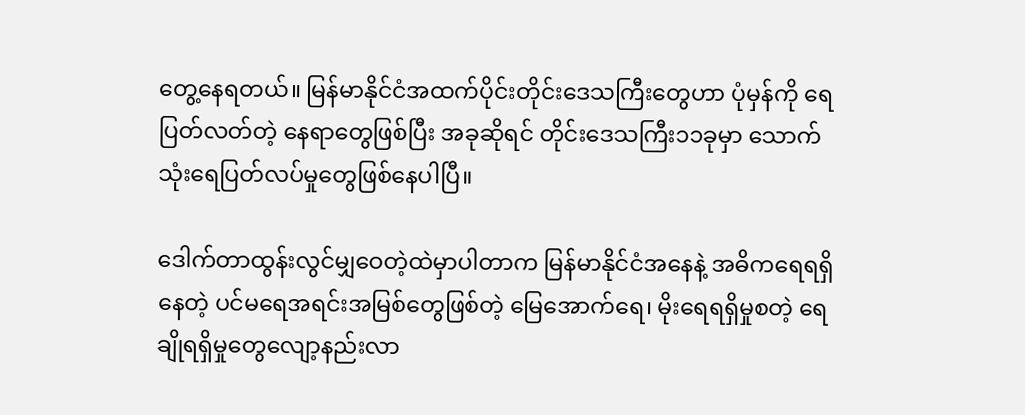တွေ့နေရတယ်။ မြန်မာနိုင်ငံအထက်ပိုင်းတိုင်းဒေသကြီးတွေဟာ ပုံမှန်ကို ရေပြတ်လတ်တဲ့ နေရာတွေဖြစ်ပြီး အခုဆိုရင် တိုင်းဒေသကြီး၁၁ခုမှာ သောက်သုံးရေပြတ်လပ်မှုတွေဖြစ်နေပါပြီ။

ဒေါက်တာထွန်းလွင်မျှဝေတဲ့ထဲမှာပါတာက မြန်မာနိုင်ငံအနေနဲ့ အဓိကရေရရှိနေတဲ့ ပင်မရေအရင်းအမြစ်တွေဖြစ်တဲ့ မြေအောက်ရေ၊ မိုးရေရရှိမှုစတဲ့ ရေချိုရရှိမှုတွေလျော့နည်းလာ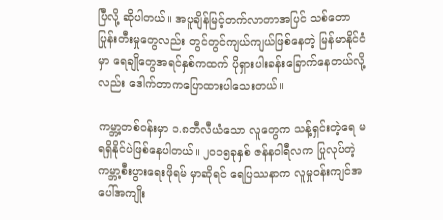ပြီလို့ ဆိုပါတယ်။ အပူချိန်မြင့်တက်လာတာအပြင် သစ်တောပြုန်းတီးမှုတွေလည်း တွင်တွင်ကျယ်ကျယ်ဖြစ်နေတဲ့ မြန်မာနိုင်ငံမှာ ရေချိုတွေအရင်နှစ်ကထက် ပိုရှားပါးခန်းခြောက်နေတယ်လို့လည်း ဒေါက်တာကပြောထားပါသေးတယ်။

ကမ္ဘာ့တစ်ဝန်းမှာ ၁.၈ဘီလီယံသော လူတွေက သန့်ရှင်းတဲ့ရေ မရရှိနိုင်ပဲဖြစ်နေပါတယ်။ ၂၀၁၅ခုနှစ် ဇန်နဝါရီလက ပြုလုပ်တဲ့ ကမ္ဘာ့စီးပွားရေးဖိုရမ် မှာဆိုရင် ရေပြဿနာက လူမှုဝန်းကျင်အပေါ်အကျိုး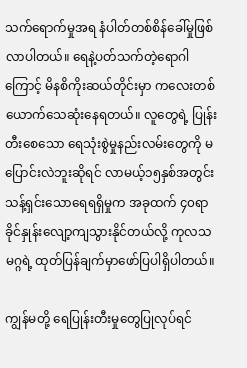သက်ရောက်မှုအရ နံပါတ်တစ်စိန်ခေါ်မှုဖြစ်လာပါတယ်။ ရေနဲ့ပတ်သက်တဲ့ရောဂါကြောင့် မိနစိကိုးဆယ်တိုင်းမှာ ကလေးတစ်ယောက်သေဆုံးနေရတယ်။ လူတွေရဲ့ ပြုန်းတီးစေသော ရေသုံးစွဲမှုနည်းလမ်းတွေကို မပြောင်းလဲဘူးဆိုရင် လာမယ့်၁၅နှစ်အတွင်း သန့်ရှင်းသောရေရရှိမှုက အခုထက် ၄၀ရာခိုင်နှုန်းလျော့ကျသွားနိုင်တယ်လို့ ကုလသမဂ္ဂရဲ့ ထုတ်ပြန်ချက်မှာဖော်ပြပါရှိပါတယ်။

ကျွန်မတို့ ရေပြုန်းတီးမှုတွေပြုလုပ်ရင်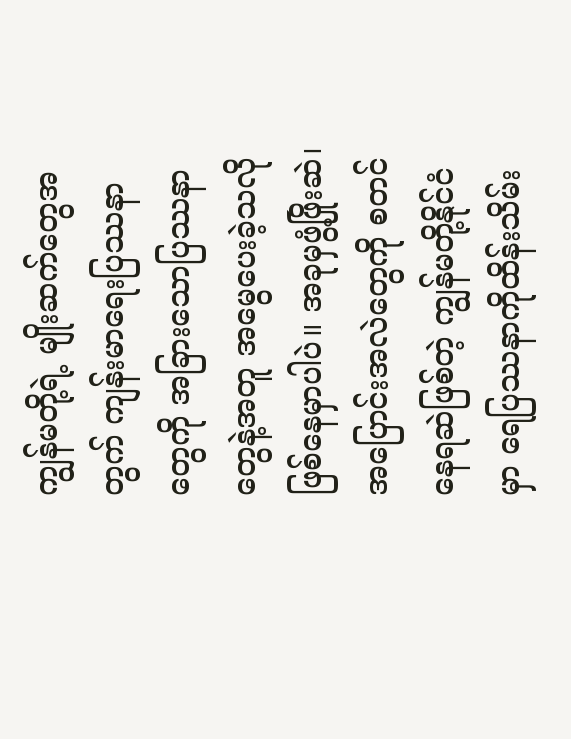ကျွန်မတို့ရဲ့ မျိုးဆက်တွေအတွက် ကျန်းမာရေးပြဿနာတွေကို အခြားသောပြဿနာ တွေနဲ့အတူ အမွေပေးခဲ့သလိုဖြစ်နေမှာပါပဲ။ အခုမှဖွံ့ဖြိုးဆဲ၊ အပြောင်းအလဲတွေကို စတင်နေရဆဲဖြစ်တဲ့ ကျွန်မတို့နိုင်ငံမှာ ရေပြဿနာကိုထိန်းသိမ်း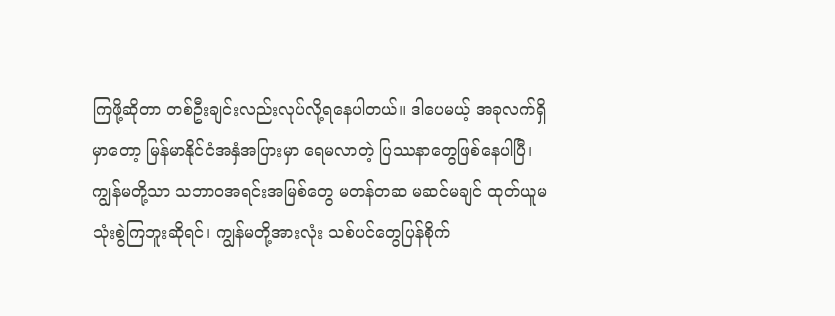ကြဖို့ဆိုတာ တစ်ဦးချင်းလည်းလုပ်လို့ရနေပါတယ်။ ဒါပေမယ့် အခုလက်ရှိမှာတော့ မြန်မာနိုင်ငံအနှံအပြားမှာ ရေမလာတဲ့ ပြဿနာတွေဖြစ်နေပါပြီ၊ ကျွန်မတို့သာ သဘာဝအရင်းအမြစ်တွေ မတန်တဆ မဆင်မချင် ထုတ်ယူမသုံးစွဲကြဘူးဆိုရင်၊ ကျွန်မတို့အားလုံး သစ်ပင်တွေပြန်စိုက်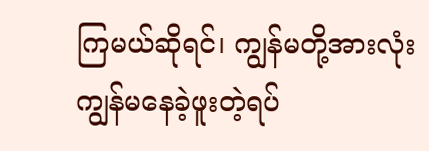ကြမယ်ဆိုရင်၊ ကျွန်မတို့အားလုံး ကျွန်မနေခဲ့ဖူးတဲ့ရပ်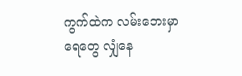ကွက်ထဲက လမ်းဘေးမှာ ရေတွေ လျှံနေ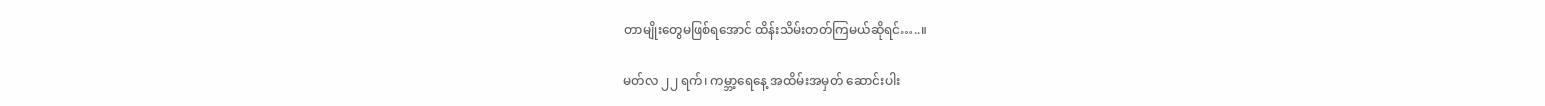တာမျိုးတွေမဖြစ်ရအောင် ထိန်းသိမ်းတတ်ကြမယ်ဆိုရင်…..။

မတ်လ ၂၂ ရက်၊ ကမ္ဘာ့ရေနေ့ အထိမ်းအမှတ် ဆောင်းပါး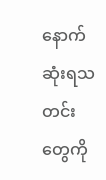နောက်ဆုံးရသတင်းတွေကို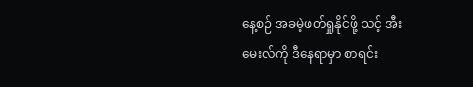နေ့စဉ် အခမဲ့ဖတ်ရှုနိုင်ဖို့ သင့် အီးမေးလ်ကို ဒီနေရာမှာ စာရင်း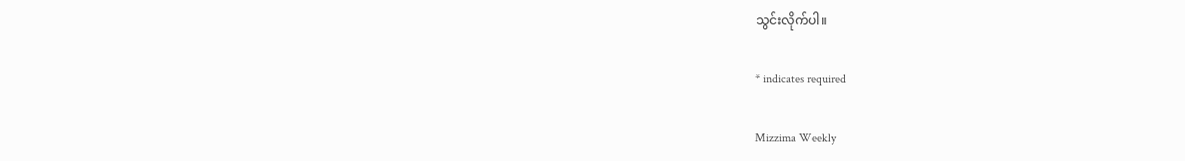သွင်းလိုက်ပါ။

* indicates required

Mizzima Weekly